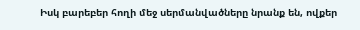Իսկ բարեբեր հողի մեջ սերմանվածները նրանք են, ովքեր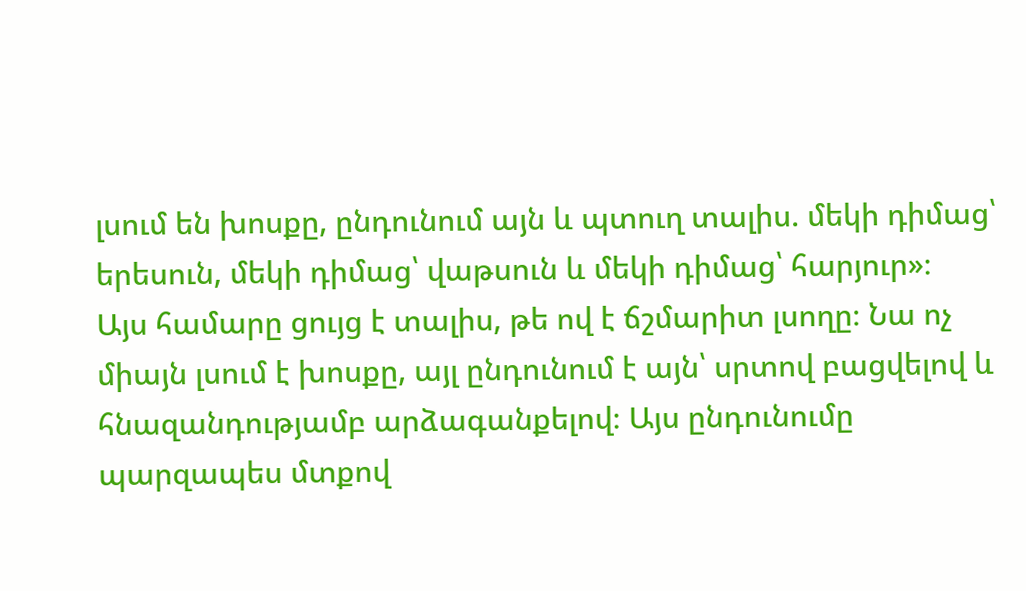լսում են խոսքը, ընդունում այն և պտուղ տալիս. մեկի դիմաց՝ երեսուն, մեկի դիմաց՝ վաթսուն և մեկի դիմաց՝ հարյուր»։
Այս համարը ցույց է տալիս, թե ով է ճշմարիտ լսողը։ Նա ոչ միայն լսում է խոսքը, այլ ընդունում է այն՝ սրտով բացվելով և հնազանդությամբ արձագանքելով։ Այս ընդունումը պարզապես մտքով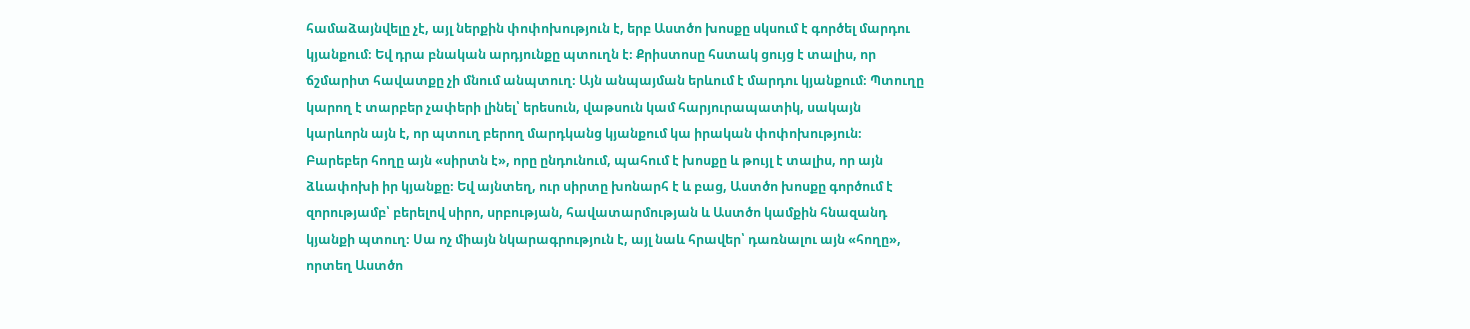համաձայնվելը չէ, այլ ներքին փոփոխություն է, երբ Աստծո խոսքը սկսում է գործել մարդու կյանքում։ Եվ դրա բնական արդյունքը պտուղն է։ Քրիստոսը հստակ ցույց է տալիս, որ ճշմարիտ հավատքը չի մնում անպտուղ։ Այն անպայման երևում է մարդու կյանքում։ Պտուղը կարող է տարբեր չափերի լինել՝ երեսուն, վաթսուն կամ հարյուրապատիկ, սակայն կարևորն այն է, որ պտուղ բերող մարդկանց կյանքում կա իրական փոփոխություն։ Բարեբեր հողը այն «սիրտն է», որը ընդունում, պահում է խոսքը և թույլ է տալիս, որ այն ձևափոխի իր կյանքը։ Եվ այնտեղ, ուր սիրտը խոնարհ է և բաց, Աստծո խոսքը գործում է զորությամբ՝ բերելով սիրո, սրբության, հավատարմության և Աստծո կամքին հնազանդ կյանքի պտուղ։ Սա ոչ միայն նկարագրություն է, այլ նաև հրավեր՝ դառնալու այն «հողը», որտեղ Աստծո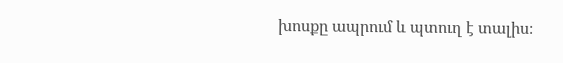խոսքը ապրում և պտուղ է տալիս։